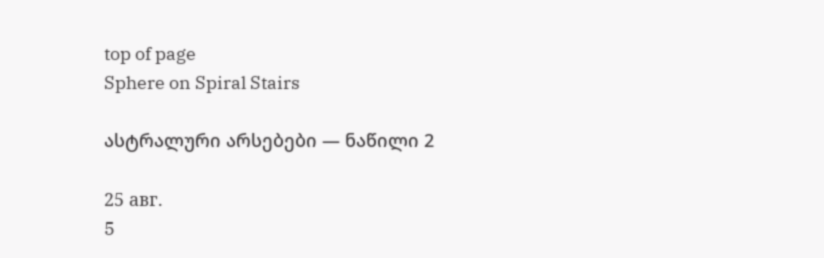top of page
Sphere on Spiral Stairs

ასტრალური არსებები — ნაწილი 2

25 авг.
5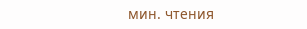мин. чтения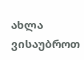ახლა ვისაუბროთ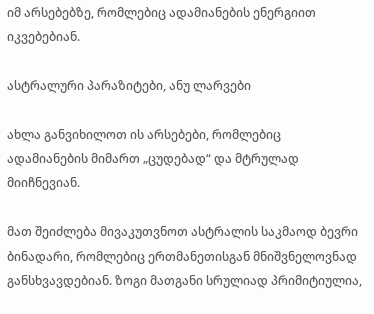იმ არსებებზე, რომლებიც ადამიანების ენერგიით იკვებებიან.

ასტრალური პარაზიტები, ანუ ლარვები

ახლა განვიხილოთ ის არსებები, რომლებიც ადამიანების მიმართ „ცუდებად“ და მტრულად მიიჩნევიან.

მათ შეიძლება მივაკუთვნოთ ასტრალის საკმაოდ ბევრი ბინადარი, რომლებიც ერთმანეთისგან მნიშვნელოვნად განსხვავდებიან. ზოგი მათგანი სრულიად პრიმიტიულია,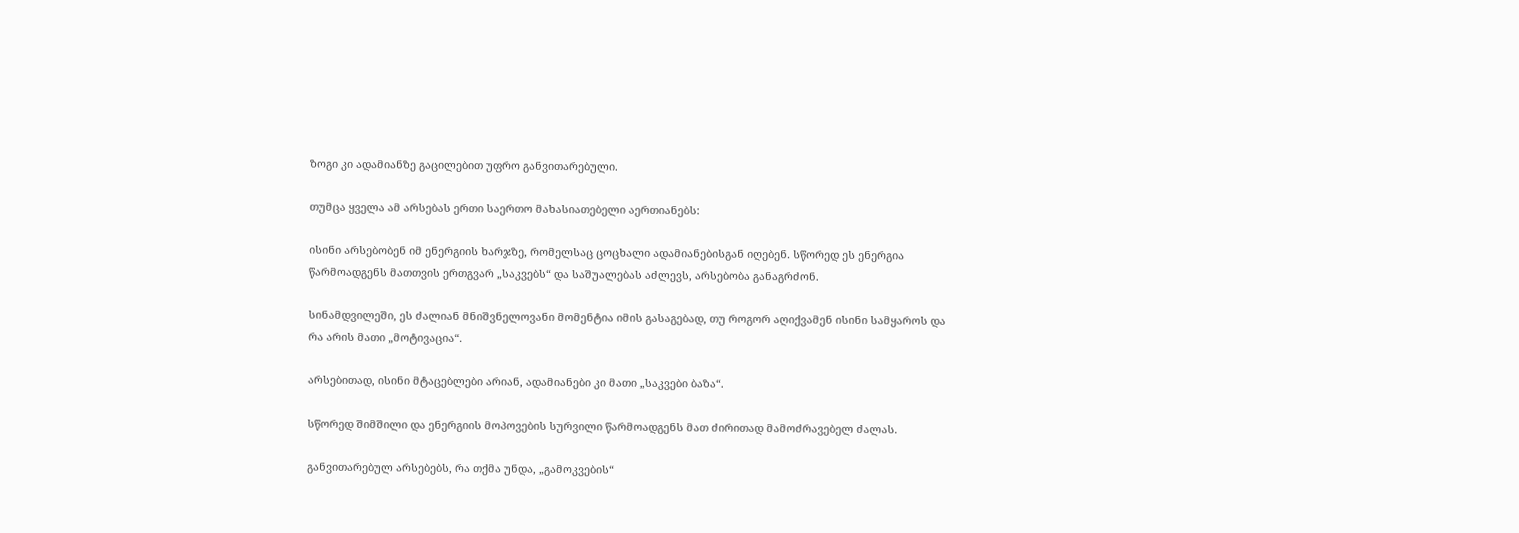ზოგი კი ადამიანზე გაცილებით უფრო განვითარებული.

თუმცა ყველა ამ არსებას ერთი საერთო მახასიათებელი აერთიანებს:

ისინი არსებობენ იმ ენერგიის ხარჯზე, რომელსაც ცოცხალი ადამიანებისგან იღებენ. სწორედ ეს ენერგია წარმოადგენს მათთვის ერთგვარ „საკვებს“ და საშუალებას აძლევს, არსებობა განაგრძონ.

სინამდვილეში, ეს ძალიან მნიშვნელოვანი მომენტია იმის გასაგებად, თუ როგორ აღიქვამენ ისინი სამყაროს და რა არის მათი „მოტივაცია“.

არსებითად, ისინი მტაცებლები არიან, ადამიანები კი მათი „საკვები ბაზა“.

სწორედ შიმშილი და ენერგიის მოპოვების სურვილი წარმოადგენს მათ ძირითად მამოძრავებელ ძალას.

განვითარებულ არსებებს, რა თქმა უნდა, „გამოკვების“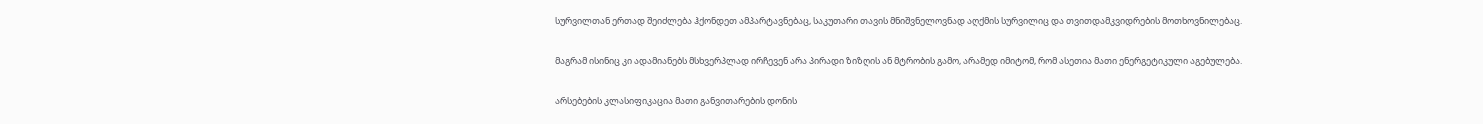სურვილთან ერთად შეიძლება ჰქონდეთ ამპარტავნებაც, საკუთარი თავის მნიშვნელოვნად აღქმის სურვილიც და თვითდამკვიდრების მოთხოვნილებაც.

მაგრამ ისინიც კი ადამიანებს მსხვერპლად ირჩევენ არა პირადი ზიზღის ან მტრობის გამო, არამედ იმიტომ, რომ ასეთია მათი ენერგეტიკული აგებულება.

არსებების კლასიფიკაცია მათი განვითარების დონის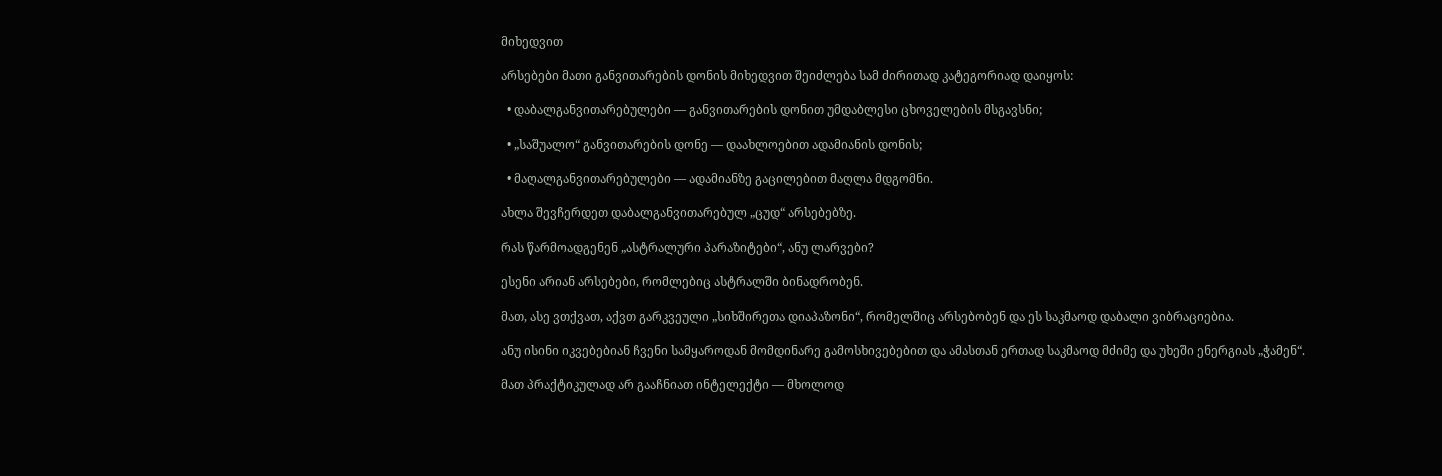მიხედვით

არსებები მათი განვითარების დონის მიხედვით შეიძლება სამ ძირითად კატეგორიად დაიყოს:

  • დაბალგანვითარებულები — განვითარების დონით უმდაბლესი ცხოველების მსგავსნი;

  • „საშუალო“ განვითარების დონე — დაახლოებით ადამიანის დონის;

  • მაღალგანვითარებულები — ადამიანზე გაცილებით მაღლა მდგომნი.

ახლა შევჩერდეთ დაბალგანვითარებულ „ცუდ“ არსებებზე.

რას წარმოადგენენ „ასტრალური პარაზიტები“, ანუ ლარვები?

ესენი არიან არსებები, რომლებიც ასტრალში ბინადრობენ.

მათ, ასე ვთქვათ, აქვთ გარკვეული „სიხშირეთა დიაპაზონი“, რომელშიც არსებობენ და ეს საკმაოდ დაბალი ვიბრაციებია.

ანუ ისინი იკვებებიან ჩვენი სამყაროდან მომდინარე გამოსხივებებით და ამასთან ერთად საკმაოდ მძიმე და უხეში ენერგიას „ჭამენ“.

მათ პრაქტიკულად არ გააჩნიათ ინტელექტი — მხოლოდ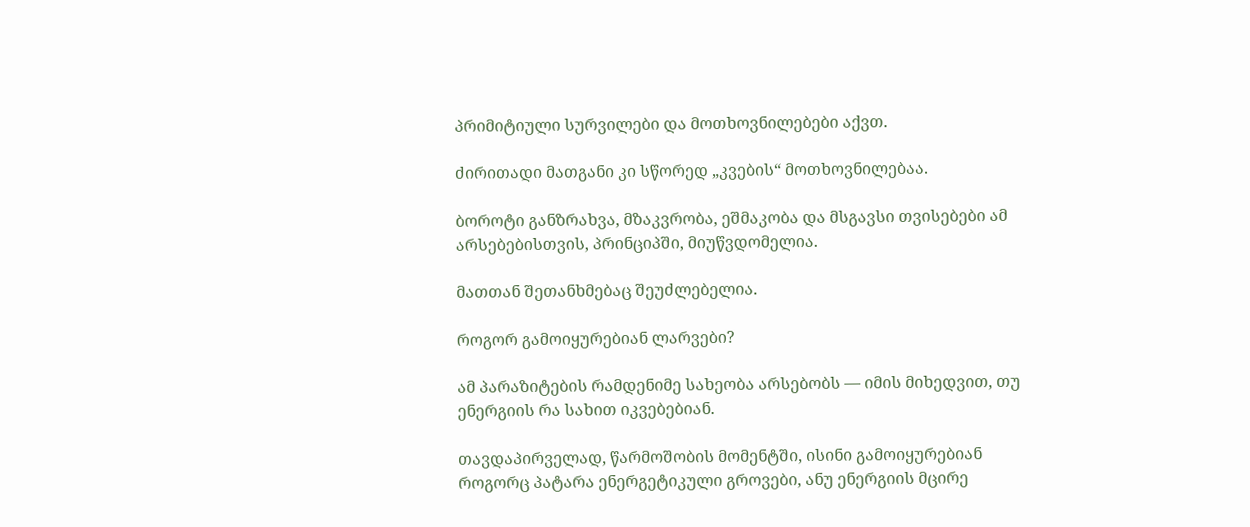პრიმიტიული სურვილები და მოთხოვნილებები აქვთ.

ძირითადი მათგანი კი სწორედ „კვების“ მოთხოვნილებაა.

ბოროტი განზრახვა, მზაკვრობა, ეშმაკობა და მსგავსი თვისებები ამ არსებებისთვის, პრინციპში, მიუწვდომელია.

მათთან შეთანხმებაც შეუძლებელია.

როგორ გამოიყურებიან ლარვები?

ამ პარაზიტების რამდენიმე სახეობა არსებობს — იმის მიხედვით, თუ ენერგიის რა სახით იკვებებიან.

თავდაპირველად, წარმოშობის მომენტში, ისინი გამოიყურებიან როგორც პატარა ენერგეტიკული გროვები, ანუ ენერგიის მცირე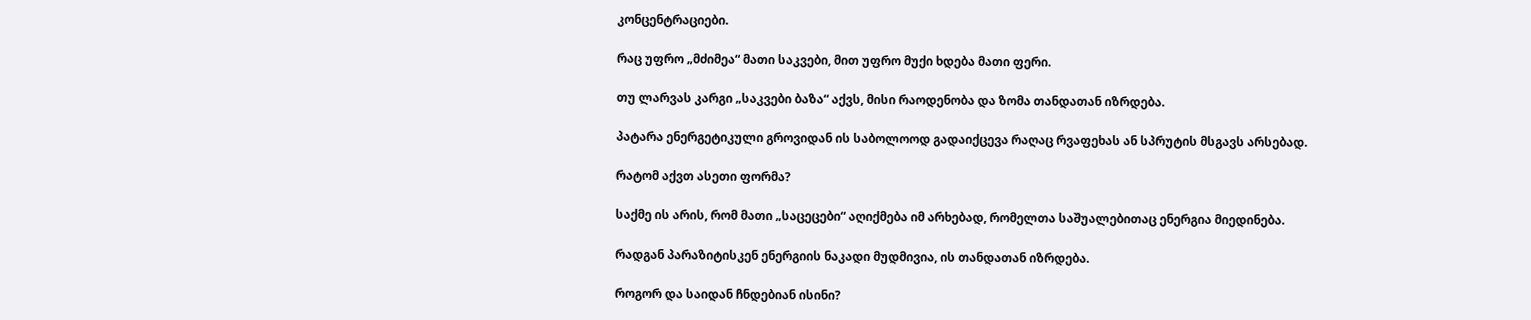კონცენტრაციები.

რაც უფრო „მძიმეა“ მათი საკვები, მით უფრო მუქი ხდება მათი ფერი.

თუ ლარვას კარგი „საკვები ბაზა“ აქვს, მისი რაოდენობა და ზომა თანდათან იზრდება.

პატარა ენერგეტიკული გროვიდან ის საბოლოოდ გადაიქცევა რაღაც რვაფეხას ან სპრუტის მსგავს არსებად.

რატომ აქვთ ასეთი ფორმა?

საქმე ის არის, რომ მათი „საცეცები“ აღიქმება იმ არხებად, რომელთა საშუალებითაც ენერგია მიედინება.

რადგან პარაზიტისკენ ენერგიის ნაკადი მუდმივია, ის თანდათან იზრდება.

როგორ და საიდან ჩნდებიან ისინი?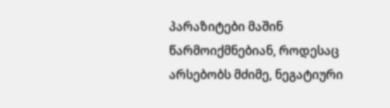პარაზიტები მაშინ წარმოიქმნებიან, როდესაც არსებობს მძიმე, ნეგატიური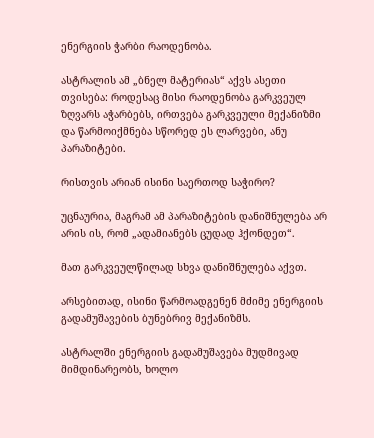ენერგიის ჭარბი რაოდენობა.

ასტრალის ამ „ბნელ მატერიას“ აქვს ასეთი თვისება: როდესაც მისი რაოდენობა გარკვეულ ზღვარს აჭარბებს, ირთვება გარკვეული მექანიზმი და წარმოიქმნება სწორედ ეს ლარვები, ანუ პარაზიტები.

რისთვის არიან ისინი საერთოდ საჭირო?

უცნაურია, მაგრამ ამ პარაზიტების დანიშნულება არ არის ის, რომ „ადამიანებს ცუდად ჰქონდეთ“.

მათ გარკვეულწილად სხვა დანიშნულება აქვთ.

არსებითად, ისინი წარმოადგენენ მძიმე ენერგიის გადამუშავების ბუნებრივ მექანიზმს.

ასტრალში ენერგიის გადამუშავება მუდმივად მიმდინარეობს, ხოლო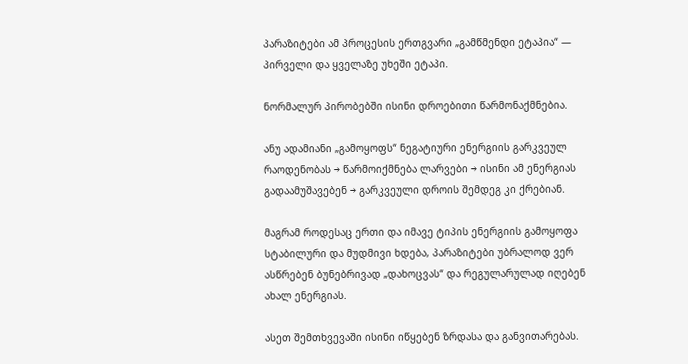პარაზიტები ამ პროცესის ერთგვარი „გამწმენდი ეტაპია“ — პირველი და ყველაზე უხეში ეტაპი.

ნორმალურ პირობებში ისინი დროებითი წარმონაქმნებია.

ანუ ადამიანი „გამოყოფს“ ნეგატიური ენერგიის გარკვეულ რაოდენობას → წარმოიქმნება ლარვები → ისინი ამ ენერგიას გადაამუშავებენ → გარკვეული დროის შემდეგ კი ქრებიან.

მაგრამ როდესაც ერთი და იმავე ტიპის ენერგიის გამოყოფა სტაბილური და მუდმივი ხდება, პარაზიტები უბრალოდ ვერ ასწრებენ ბუნებრივად „დახოცვას“ და რეგულარულად იღებენ ახალ ენერგიას.

ასეთ შემთხვევაში ისინი იწყებენ ზრდასა და განვითარებას.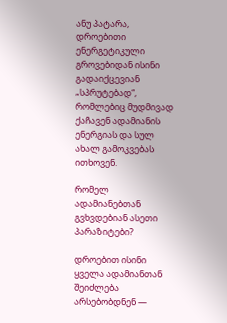ანუ პატარა, დროებითი ენერგეტიკული გროვებიდან ისინი გადაიქცევიან „სპრუტებად“, რომლებიც მუდმივად ქაჩავენ ადამიანის ენერგიას და სულ ახალ გამოკვებას ითხოვენ.

რომელ ადამიანებთან გვხვდებიან ასეთი პარაზიტები?

დროებით ისინი ყველა ადამიანთან შეიძლება არსებობდნენ —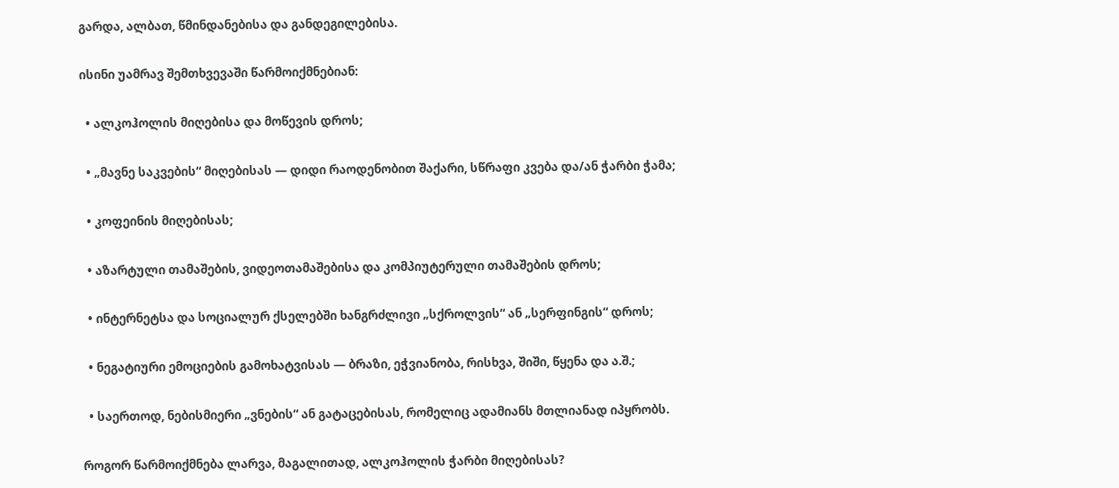გარდა, ალბათ, წმინდანებისა და განდეგილებისა.

ისინი უამრავ შემთხვევაში წარმოიქმნებიან:

  • ალკოჰოლის მიღებისა და მოწევის დროს;

  • „მავნე საკვების“ მიღებისას — დიდი რაოდენობით შაქარი, სწრაფი კვება და/ან ჭარბი ჭამა;

  • კოფეინის მიღებისას;

  • აზარტული თამაშების, ვიდეოთამაშებისა და კომპიუტერული თამაშების დროს;

  • ინტერნეტსა და სოციალურ ქსელებში ხანგრძლივი „სქროლვის“ ან „სერფინგის“ დროს;

  • ნეგატიური ემოციების გამოხატვისას — ბრაზი, ეჭვიანობა, რისხვა, შიში, წყენა და ა.შ.;

  • საერთოდ, ნებისმიერი „ვნების“ ან გატაცებისას, რომელიც ადამიანს მთლიანად იპყრობს.

როგორ წარმოიქმნება ლარვა, მაგალითად, ალკოჰოლის ჭარბი მიღებისას?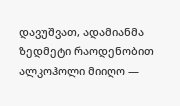დავუშვათ, ადამიანმა ზედმეტი რაოდენობით ალკოჰოლი მიიღო —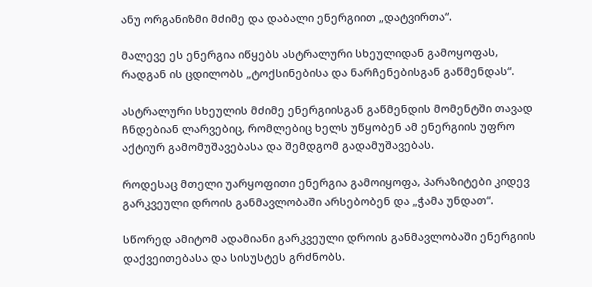ანუ ორგანიზმი მძიმე და დაბალი ენერგიით „დატვირთა“.

მალევე ეს ენერგია იწყებს ასტრალური სხეულიდან გამოყოფას, რადგან ის ცდილობს „ტოქსინებისა და ნარჩენებისგან გაწმენდას“.

ასტრალური სხეულის მძიმე ენერგიისგან გაწმენდის მომენტში თავად ჩნდებიან ლარვებიც, რომლებიც ხელს უწყობენ ამ ენერგიის უფრო აქტიურ გამომუშავებასა და შემდგომ გადამუშავებას.

როდესაც მთელი უარყოფითი ენერგია გამოიყოფა, პარაზიტები კიდევ გარკვეული დროის განმავლობაში არსებობენ და „ჭამა უნდათ“.

სწორედ ამიტომ ადამიანი გარკვეული დროის განმავლობაში ენერგიის დაქვეითებასა და სისუსტეს გრძნობს.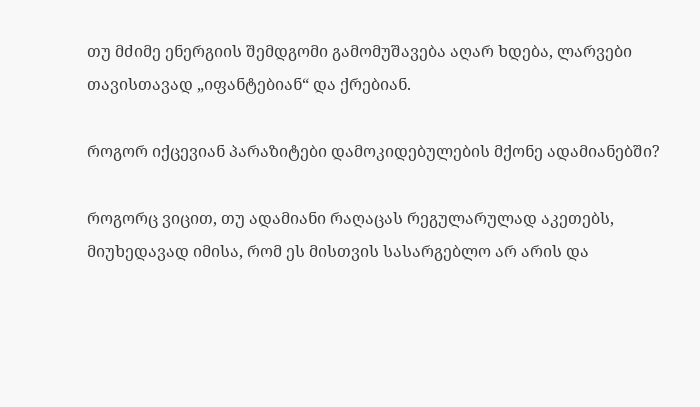თუ მძიმე ენერგიის შემდგომი გამომუშავება აღარ ხდება, ლარვები თავისთავად „იფანტებიან“ და ქრებიან.

როგორ იქცევიან პარაზიტები დამოკიდებულების მქონე ადამიანებში?

როგორც ვიცით, თუ ადამიანი რაღაცას რეგულარულად აკეთებს, მიუხედავად იმისა, რომ ეს მისთვის სასარგებლო არ არის და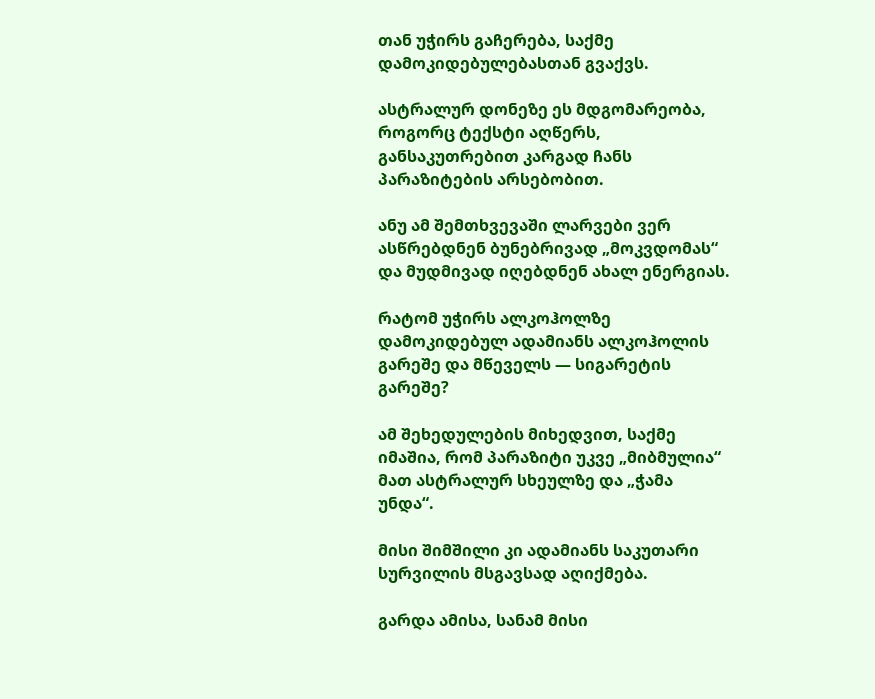თან უჭირს გაჩერება, საქმე დამოკიდებულებასთან გვაქვს.

ასტრალურ დონეზე ეს მდგომარეობა, როგორც ტექსტი აღწერს, განსაკუთრებით კარგად ჩანს პარაზიტების არსებობით.

ანუ ამ შემთხვევაში ლარვები ვერ ასწრებდნენ ბუნებრივად „მოკვდომას“ და მუდმივად იღებდნენ ახალ ენერგიას.

რატომ უჭირს ალკოჰოლზე დამოკიდებულ ადამიანს ალკოჰოლის გარეშე და მწეველს — სიგარეტის გარეშე?

ამ შეხედულების მიხედვით, საქმე იმაშია, რომ პარაზიტი უკვე „მიბმულია“ მათ ასტრალურ სხეულზე და „ჭამა უნდა“.

მისი შიმშილი კი ადამიანს საკუთარი სურვილის მსგავსად აღიქმება.

გარდა ამისა, სანამ მისი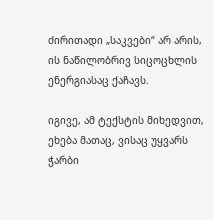ძირითადი „საკვები“ არ არის, ის ნაწილობრივ სიცოცხლის ენერგიასაც ქაჩავს.

იგივე, ამ ტექსტის მიხედვით, ეხება მათაც, ვისაც უყვარს ჭარბი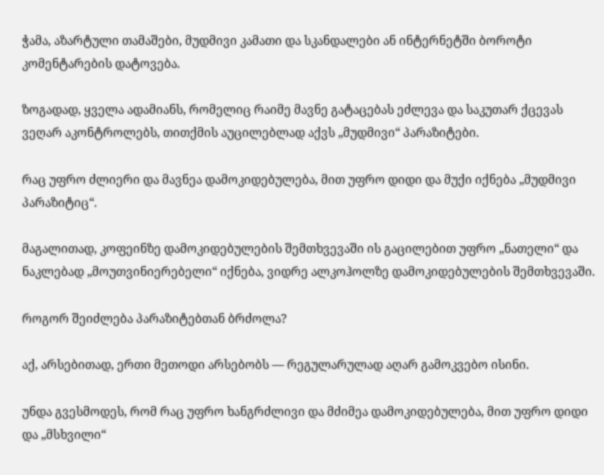ჭამა, აზარტული თამაშები, მუდმივი კამათი და სკანდალები ან ინტერნეტში ბოროტი კომენტარების დატოვება.

ზოგადად, ყველა ადამიანს, რომელიც რაიმე მავნე გატაცებას ეძლევა და საკუთარ ქცევას ვეღარ აკონტროლებს, თითქმის აუცილებლად აქვს „მუდმივი“ პარაზიტები.

რაც უფრო ძლიერი და მავნეა დამოკიდებულება, მით უფრო დიდი და მუქი იქნება „მუდმივი პარაზიტიც“.

მაგალითად, კოფეინზე დამოკიდებულების შემთხვევაში ის გაცილებით უფრო „ნათელი“ და ნაკლებად „მოუთვინიერებელი“ იქნება, ვიდრე ალკოჰოლზე დამოკიდებულების შემთხვევაში.

როგორ შეიძლება პარაზიტებთან ბრძოლა?

აქ, არსებითად, ერთი მეთოდი არსებობს — რეგულარულად აღარ გამოკვებო ისინი.

უნდა გვესმოდეს, რომ რაც უფრო ხანგრძლივი და მძიმეა დამოკიდებულება, მით უფრო დიდი და „მსხვილი“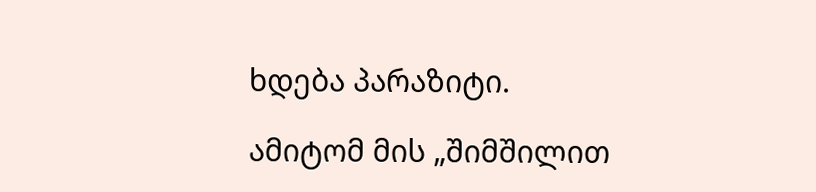ხდება პარაზიტი.

ამიტომ მის „შიმშილით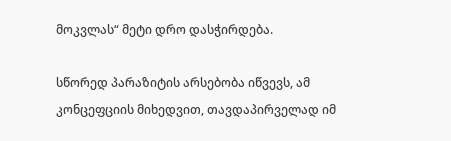მოკვლას“ მეტი დრო დასჭირდება.

სწორედ პარაზიტის არსებობა იწვევს, ამ კონცეფციის მიხედვით, თავდაპირველად იმ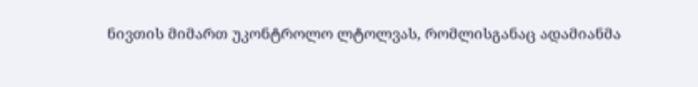ნივთის მიმართ უკონტროლო ლტოლვას, რომლისგანაც ადამიანმა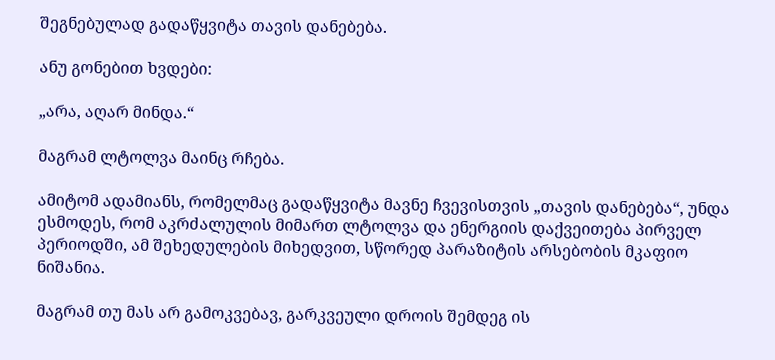შეგნებულად გადაწყვიტა თავის დანებება.

ანუ გონებით ხვდები:

„არა, აღარ მინდა.“

მაგრამ ლტოლვა მაინც რჩება.

ამიტომ ადამიანს, რომელმაც გადაწყვიტა მავნე ჩვევისთვის „თავის დანებება“, უნდა ესმოდეს, რომ აკრძალულის მიმართ ლტოლვა და ენერგიის დაქვეითება პირველ პერიოდში, ამ შეხედულების მიხედვით, სწორედ პარაზიტის არსებობის მკაფიო ნიშანია.

მაგრამ თუ მას არ გამოკვებავ, გარკვეული დროის შემდეგ ის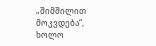„შიმშილით მოკვდება“, ხოლო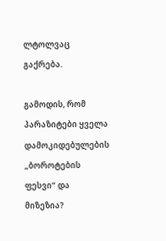ლტოლვაც გაქრება.

გამოდის, რომ პარაზიტები ყველა დამოკიდებულების „ბოროტების ფესვი“ და მიზეზია?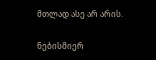მთლად ასე არ არის.

ნებისმიერ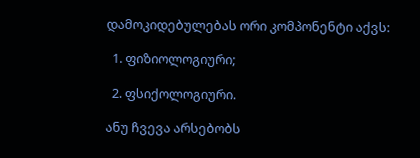დამოკიდებულებას ორი კომპონენტი აქვს:

  1. ფიზიოლოგიური;

  2. ფსიქოლოგიური.

ანუ ჩვევა არსებობს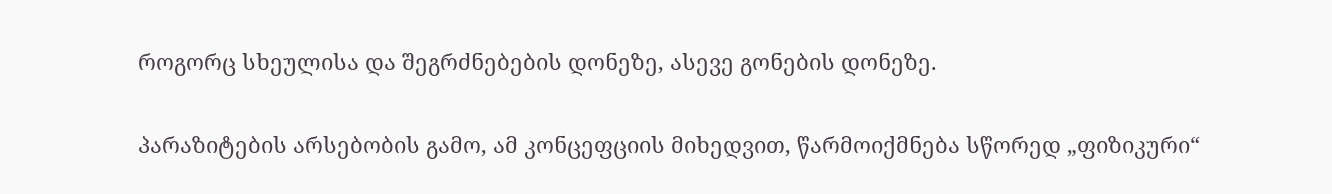როგორც სხეულისა და შეგრძნებების დონეზე, ასევე გონების დონეზე.

პარაზიტების არსებობის გამო, ამ კონცეფციის მიხედვით, წარმოიქმნება სწორედ „ფიზიკური“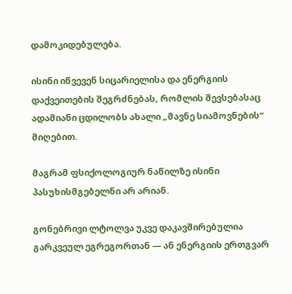დამოკიდებულება.

ისინი იწვევენ სიცარიელისა და ენერგიის დაქვეითების შეგრძნებას, რომლის შევსებასაც ადამიანი ცდილობს ახალი „მავნე სიამოვნების“ მიღებით.

მაგრამ ფსიქოლოგიურ ნაწილზე ისინი პასუხისმგებელნი არ არიან.

გონებრივი ლტოლვა უკვე დაკავშირებულია გარკვეულ ეგრეგორთან — ან ენერგიის ერთგვარ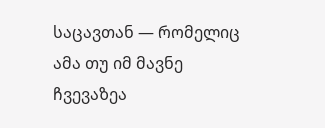საცავთან — რომელიც ამა თუ იმ მავნე ჩვევაზეა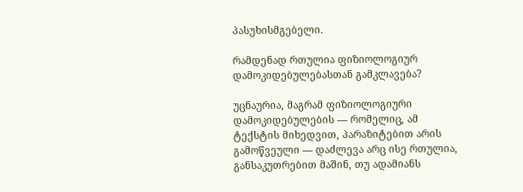პასუხისმგებელი.

რამდენად რთულია ფიზიოლოგიურ დამოკიდებულებასთან გამკლავება?

უცნაურია, მაგრამ ფიზიოლოგიური დამოკიდებულების — რომელიც, ამ ტექსტის მიხედვით, პარაზიტებით არის გამოწვეული — დაძლევა არც ისე რთულია, განსაკუთრებით მაშინ, თუ ადამიანს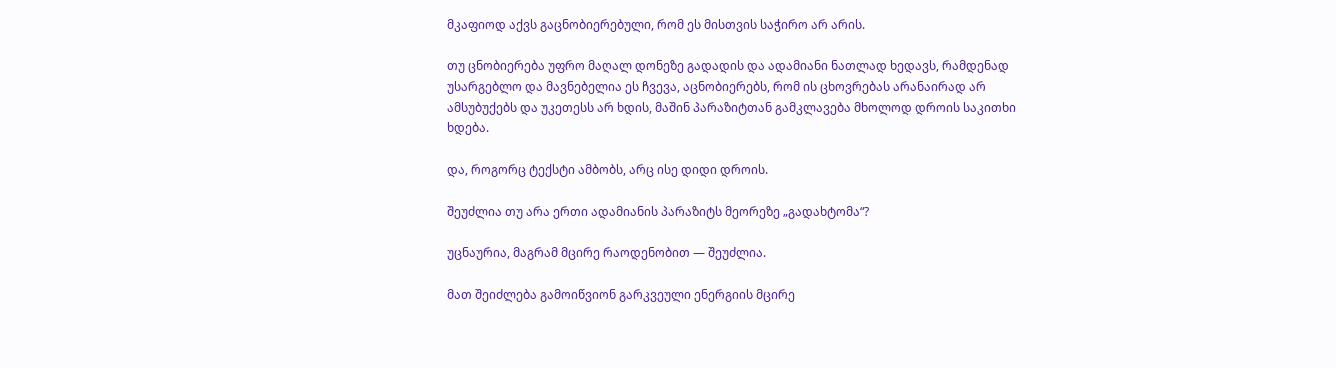მკაფიოდ აქვს გაცნობიერებული, რომ ეს მისთვის საჭირო არ არის.

თუ ცნობიერება უფრო მაღალ დონეზე გადადის და ადამიანი ნათლად ხედავს, რამდენად უსარგებლო და მავნებელია ეს ჩვევა, აცნობიერებს, რომ ის ცხოვრებას არანაირად არ ამსუბუქებს და უკეთესს არ ხდის, მაშინ პარაზიტთან გამკლავება მხოლოდ დროის საკითხი ხდება.

და, როგორც ტექსტი ამბობს, არც ისე დიდი დროის.

შეუძლია თუ არა ერთი ადამიანის პარაზიტს მეორეზე „გადახტომა“?

უცნაურია, მაგრამ მცირე რაოდენობით — შეუძლია.

მათ შეიძლება გამოიწვიონ გარკვეული ენერგიის მცირე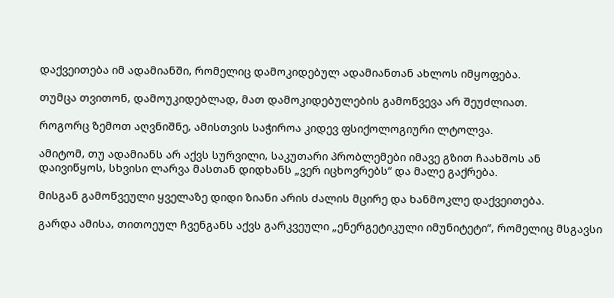დაქვეითება იმ ადამიანში, რომელიც დამოკიდებულ ადამიანთან ახლოს იმყოფება.

თუმცა თვითონ, დამოუკიდებლად, მათ დამოკიდებულების გამოწვევა არ შეუძლიათ.

როგორც ზემოთ აღვნიშნე, ამისთვის საჭიროა კიდევ ფსიქოლოგიური ლტოლვა.

ამიტომ, თუ ადამიანს არ აქვს სურვილი, საკუთარი პრობლემები იმავე გზით ჩაახშოს ან დაივიწყოს, სხვისი ლარვა მასთან დიდხანს „ვერ იცხოვრებს“ და მალე გაქრება.

მისგან გამოწვეული ყველაზე დიდი ზიანი არის ძალის მცირე და ხანმოკლე დაქვეითება.

გარდა ამისა, თითოეულ ჩვენგანს აქვს გარკვეული „ენერგეტიკული იმუნიტეტი“, რომელიც მსგავსი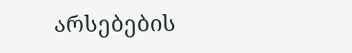არსებების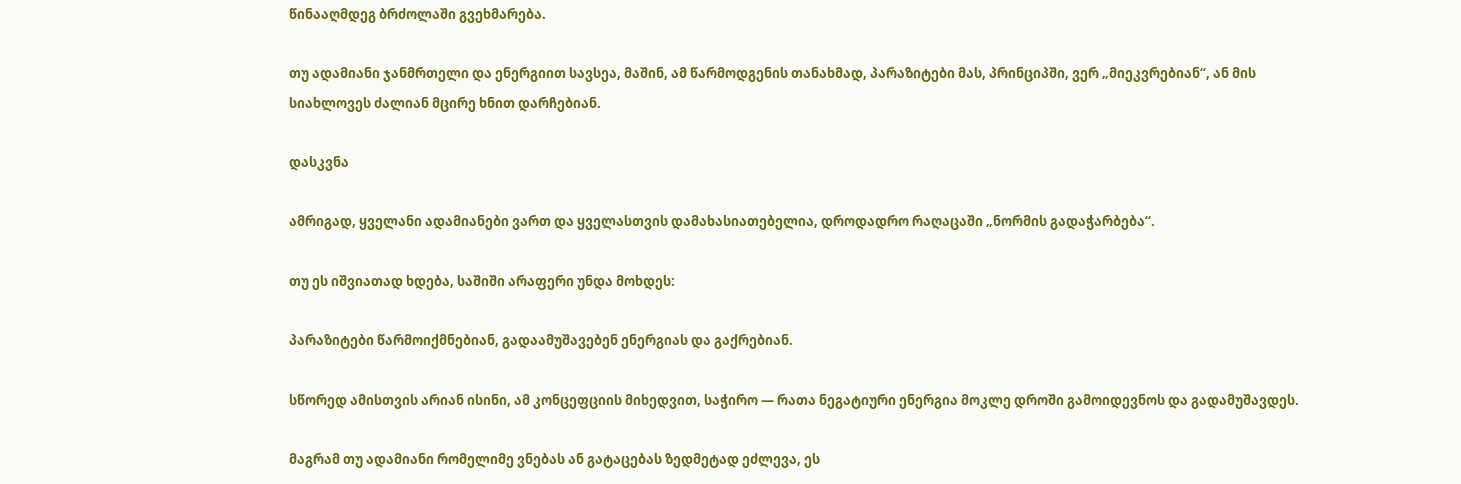წინააღმდეგ ბრძოლაში გვეხმარება.

თუ ადამიანი ჯანმრთელი და ენერგიით სავსეა, მაშინ, ამ წარმოდგენის თანახმად, პარაზიტები მას, პრინციპში, ვერ „მიეკვრებიან“, ან მის სიახლოვეს ძალიან მცირე ხნით დარჩებიან.

დასკვნა

ამრიგად, ყველანი ადამიანები ვართ და ყველასთვის დამახასიათებელია, დროდადრო რაღაცაში „ნორმის გადაჭარბება“.

თუ ეს იშვიათად ხდება, საშიში არაფერი უნდა მოხდეს:

პარაზიტები წარმოიქმნებიან, გადაამუშავებენ ენერგიას და გაქრებიან.

სწორედ ამისთვის არიან ისინი, ამ კონცეფციის მიხედვით, საჭირო — რათა ნეგატიური ენერგია მოკლე დროში გამოიდევნოს და გადამუშავდეს.

მაგრამ თუ ადამიანი რომელიმე ვნებას ან გატაცებას ზედმეტად ეძლევა, ეს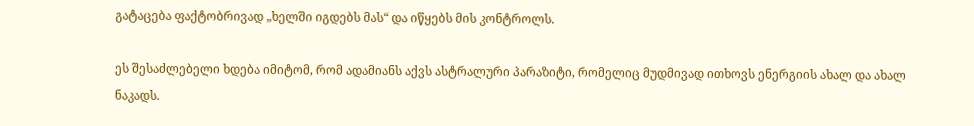გატაცება ფაქტობრივად „ხელში იგდებს მას“ და იწყებს მის კონტროლს.

ეს შესაძლებელი ხდება იმიტომ, რომ ადამიანს აქვს ასტრალური პარაზიტი, რომელიც მუდმივად ითხოვს ენერგიის ახალ და ახალ ნაკადს.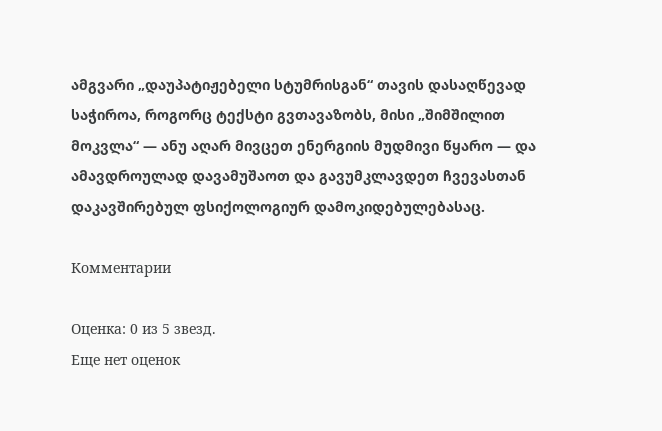ამგვარი „დაუპატიჟებელი სტუმრისგან“ თავის დასაღწევად საჭიროა, როგორც ტექსტი გვთავაზობს, მისი „შიმშილით მოკვლა“ — ანუ აღარ მივცეთ ენერგიის მუდმივი წყარო — და ამავდროულად დავამუშაოთ და გავუმკლავდეთ ჩვევასთან დაკავშირებულ ფსიქოლოგიურ დამოკიდებულებასაც.

Комментарии

Оценка: 0 из 5 звезд.
Еще нет оценок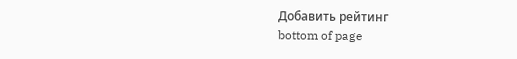Добавить рейтинг
bottom of page